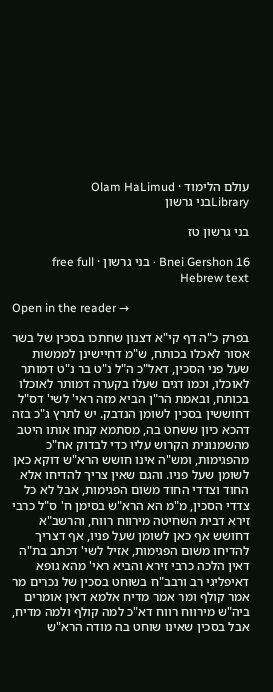עולם הלימוד · Olam HaLimud
Libraryבני גרשון

בני גרשון טז

Bnei Gershon 16 · בני גרשון · free full Hebrew text

Open in the reader →

בפרק כ"ה דף קי"א דצנון שחתכו בסכין של בשר אסור לאכלו בכותח, ש"מ דחיישינן לממשות שעל פני הסכין, דאל"כ ה"ל נ"ט בר נ"ט דמותר לאוכלו, וכמו דגים שעלו בקערה דמותר לאוכלו בכותח, ובאמת הר"ן הביא מזה ראי' לשי' דס"ל דחוששין בסכין לשומן הנדבק. יש לתרץ ג"כ בזה דהכא כיון ששחט בה, מסתמא קנחו אותו היטב מהשמנונית הקרוש עליו כדי לבדוק אח"כ מהפגימות, ומש"ה אינו חושש הרא"ש דוקא כאן לשומן שעל פניו. והגם שאין צריך להדיחו אלא החוד וצדדי החוד משום הפגימות, אבל לא כל צדדי הסכין, מ"מ הא הרא"ש בסימן ח' ס"ל כרבי זירא דבית השחיטה מירווח רווח, והרשב"א דחושש אף כאן לשומן שעל פניו, אף דצריך להדיחו משום הפגימות, אזיל לשי' דכתב בת"ה דאין הלכה כרבי זירא והביא ראי' מהא גופא דאיפליגי רב ורבב"ח בשוחט בסכין של נכרים מר אמר קולף ומר אמר מדיח אלמא דאין אומרים ביה"ש מירווח רווח דא"כ למה קולף ולמה מדיח, אבל בסכין שאינו שוחט בה מודה הרא"ש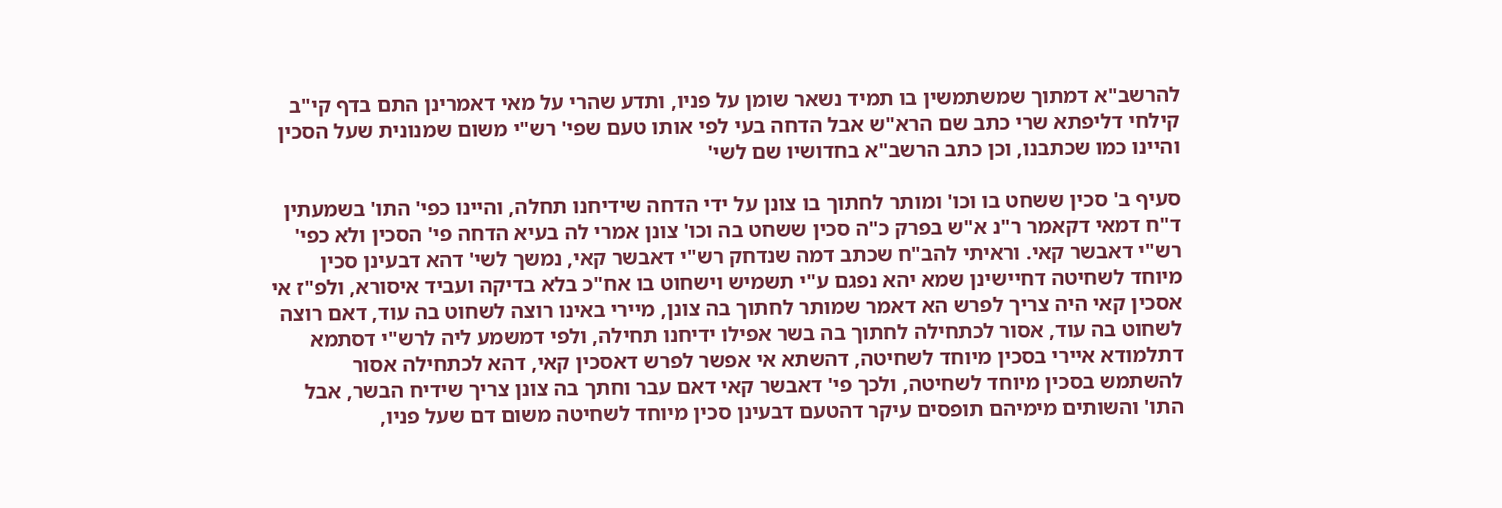להרשב"א דמתוך שמשתמשין בו תמיד נשאר שומן על פניו, ותדע שהרי על מאי דאמרינן התם בדף קי"ב קילחי דליפתא שרי כתב שם הרא"ש אבל הדחה בעי לפי אותו טעם שפי' רש"י משום שמנונית שעל הסכין והיינו כמו שכתבנו, וכן כתב הרשב"א בחדושיו שם לשי'

סעיף ב' סכין ששחט בו וכו' ומותר לחתוך בו צונן על ידי הדחה שידיחנו תחלה, והיינו כפי' התו' בשמעתין ד"ח דמאי דקאמר ר"נ א"ש בפרק כ"ה סכין ששחט בה וכו' צונן אמרי לה בעיא הדחה פי' הסכין ולא כפי' רש"י דאבשר קאי. וראיתי להב"ח שכתב דמה שנדחק רש"י דאבשר קאי, נמשך לשי' דהא דבעינן סכין מיוחד לשחיטה דחיישינן שמא יהא נפגם ע"י תשמיש וישחוט בו אח"כ בלא בדיקה ועביד איסורא, ולפ"ז אי אסכין קאי היה צריך לפרש הא דאמר שמותר לחתוך בה צונן, מיירי באינו רוצה לשחוט בה עוד, דאם רוצה לשחוט בה עוד, אסור לכתחילה לחתוך בה בשר אפילו ידיחנו תחילה, ולפי דמשמע ליה לרש"י דסתמא דתלמודא איירי בסכין מיוחד לשחיטה, דהשתא אי אפשר לפרש דאסכין קאי, דהא לכתחילה אסור להשתמש בסכין מיוחד לשחיטה, ולכך פי' דאבשר קאי דאם עבר וחתך בה צונן צריך שידיח הבשר, אבל התו' והשותים מימיהם תופסים עיקר דהטעם דבעינן סכין מיוחד לשחיטה משום דם שעל פניו,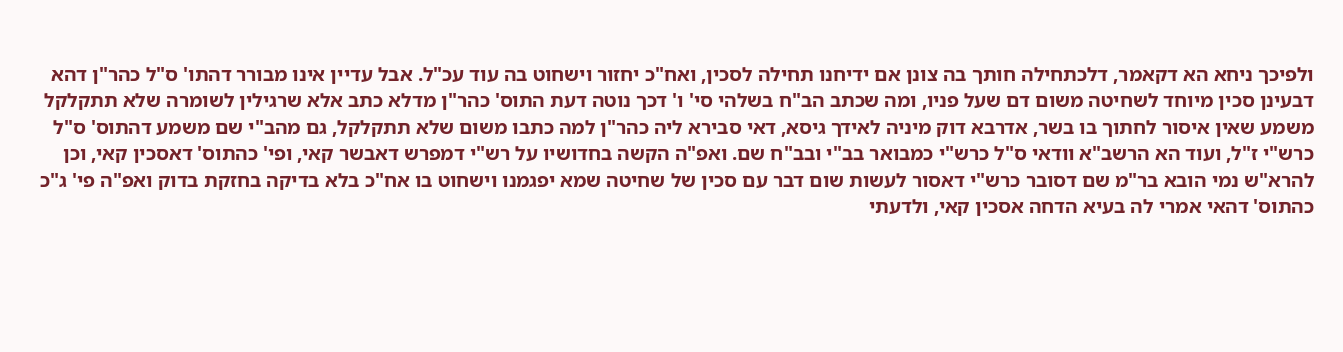ולפיכך ניחא הא דקאמר, דלכתחילה חותך בה צונן אם ידיחנו תחילה לסכין, ואח"כ יחזור וישחוט בה עוד עכ"ל. אבל עדיין אינו מבורר דהתו' ס"ל כהר"ן דהא דבעינן סכין מיוחד לשחיטה משום דם שעל פניו, ומה שכתב הב"ח בשלהי סי' ו' דכך נוטה דעת התוס' כהר"ן מדלא כתב אלא שרגילין לשומרה שלא תתקלקל משמע שאין איסור לחתוך בו בשר, אדרבא דוק מיניה לאידך גיסא, דאי סבירא ליה כהר"ן למה כתבו משום שלא תתקלקל, גם מהב"י שם משמע דהתוס' ס"ל כרש"י ז"ל, ועוד הא הרשב"א וודאי ס"ל כרש"י כמבואר בב"י ובב"ח שם. ואפ"ה הקשה בחדושיו על רש"י דמפרש דאבשר קאי, ופי' כהתוס' דאסכין קאי, וכן להרא"ש נמי הובא בר"מ שם דסובר כרש"י דאסור לעשות שום דבר עם סכין של שחיטה שמא יפגמנו וישחוט בו אח"כ בלא בדיקה בחזקת בדוק ואפ"ה פי' ג"כ כהתוס' דהאי אמרי לה בעיא הדחה אסכין קאי, ולדעתי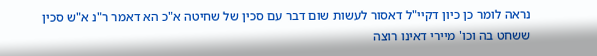נראה לומר כן כיון דקיי"ל דאסור לעשות שום דבר עם סכין של שחיטה א"כ הא דאמר ר"נ א"ש סכין ששחט בה וכו' מיירי דאינו רוצה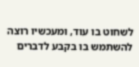לשחוט בו עוד, ומעכשיו רוצה להשתמש בו בקבע לדברים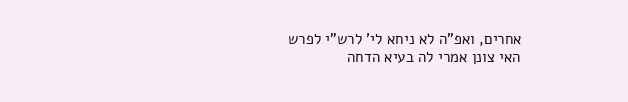אחרים, ואפ"ה לא ניחא לי' לרש"י לפרש האי צונן אמרי לה בעיא הדחה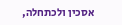אסכין ולכתחלה,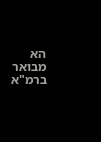הא מבואר ברמ"א